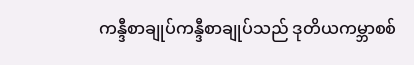ကန္ဒီစာချုပ်ကန္ဒီစာချုပ်သည် ဒုတိယကမ္ဘာစစ်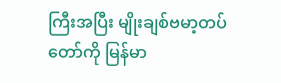ကြီးအပြီး မျိုးချစ်ဗမာ့တပ်တော်ကို မြန်မာ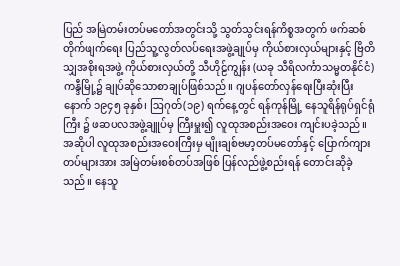ပြည် အမြဲတမ်းတပ်မတော်အတွင်းသို့ သွတ်သွင်းရန်ကိစ္စအတွက် ဖက်ဆစ်တိုက်ဖျက်ရေး ပြည်သူ့လွတ်လပ်ရေးအဖွဲ့ချုပ်မှ ကိုယ်စားလှယ်များနှင့် ဗြိတိသျှအစိုးရအဖွဲ့ ကိုယ်စားလှယ်တို့ သီဟိုဠ်ကျွန်း (ယခု သီရိလင်္ကာသမ္မတနိုင်ငံ) ကန္ဒီမြို့၌ ချုပ်ဆိုသောစာချုပ်ဖြစ်သည်။ ဂျပန်တော်လှန်ရေးပြီးဆုံးပြီးနောက် ၁၉၄၅ ခုနှစ်၊ ဩဂုတ်(၁၉) ရက်နေ့တွင် ရန်ကုန်မြို့ နေသူရိန်ရုပ်ရှင်ရုံကြီး ၌ ဖဆပလအဖွဲ့ချူပ်မှ ကြီးမှူး၍ လူထုအစည်းအဝေး ကျင်းပခဲ့သည်။ အဆိုပါ လူထုအစည်းအဝေးကြီးမှ မျိုးချစ်ဗမာ့တပ်မတော်နှင့် ပြောက်ကျားတပ်များအား အမြဲတမ်းစစ်တပ်အဖြစ် ပြန်လည်ဖွဲ့စည်းရန် တောင်းဆိုခဲ့သည်။ နေသူ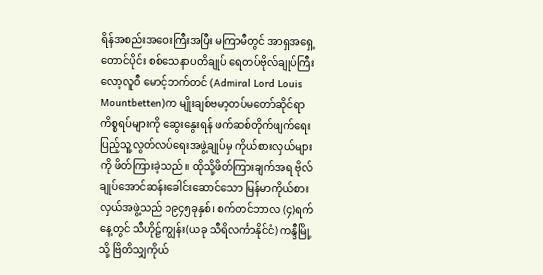ရိန်အစည်းအဝေးကြီးအပြီး မကြာမီတွင် အာရှအရှေ့တောင်ပိုင်း စစ်သေနာပတိချုပ် ရေတပ်ဗိုလ်ချုပ်ကြီး လော့လူဝီ မောင့်ဘက်တင် (Admiral Lord Louis Mountbetten)က မျိုးချစ်ဗမာ့တပ်မတော်ဆိုင်ရာ ကိစ္စရပ်များကို ဆွေးနွေးရန် ဖက်ဆစ်တိုက်ဖျက်ရေး ပြည့်သူ့လွတ်လပ်ရေးအဖွဲ့ချုပ်မှ ကိုယ်စားလှယ်များကို ဖိတ်ကြားခဲ့သည်။ ထိုသို့ဖိတ်ကြားချက်အရ ဗိုလ်ချုပ်အောင်ဆန်းခေါင်းဆောင်သော မြန်မာကိုယ်စားလှယ်အဖွဲ့သည် ၁၉၄၅ခုနှစ်၊ စက်တင်ဘာလ (၄)ရက်နေ့တွင် သီဟိုဠ်ကျွန်း(ယခု သီရိလင်္ကာနိုင်ငံ) ကန္ဒီမြို့သို့ ဗြိတိသျှကိုယ်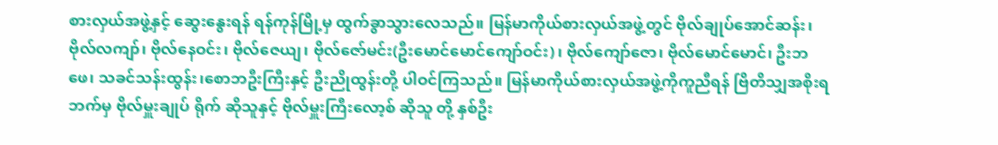စားလှယ်အဖွဲ့နှင့် ဆွေးနွေးရန် ရန်ကုန်မြို့မှ ထွက်ခွာသွားလေသည်။ မြန်မာကိုယ်စားလှယ်အဖွဲ့တွင် ဗိုလ်ချုပ်အောင်ဆန်း၊ဗိုလ်လကျာ်၊ ဗိုလ်နေဝင်း၊ ဗိုလ်ဇေယျ၊ ဗိုလ်ဇော်မင်း(ဦးမောင်မောင်ကျော်ဝင်း)၊ ဗိုလ်ကျော်ဇော၊ ဗိုလ်မောင်မောင်၊ ဦးဘဖေ၊ သခင်သန်းထွန်း၊စောဘဦးကြီးနှင့် ဦးညိုထွန်းတို့ ပါဝင်ကြသည်။ မြန်မာကိုယ်စားလှယ်အဖွဲ့ကိုကူညီရန် ဗြိတိသျှအစိုးရဘက်မှ ဗိုလ်မှူးချုပ် ရိုက် ဆိုသူနှင့် ဗိုလ်မှူးကြီးလော့စ် ဆိုသူ တို့ နှစ်ဦး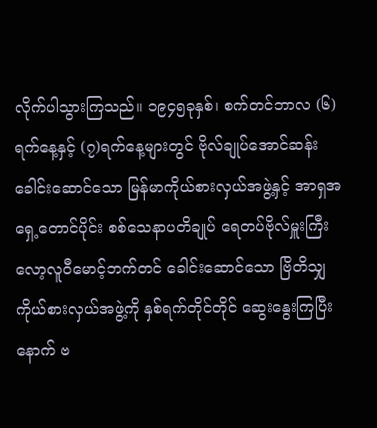လိုက်ပါသွားကြသည်။ ၁၉၄၅ခုနှစ်၊ စက်တင်ဘာလ (၆)ရက်နေ့နှင့် (၇)ရက်နေ့များတွင် ဗိုလ်ချုပ်အောင်ဆန်း ခေါင်းဆောင်သော မြန်မာကိုယ်စားလှယ်အဖွဲ့နှင့် အာရှအရှေ့တောင်ပိုင်း စစ်သေနာပတိချုပ် ရေတပ်ဗိုလ်မှူးကြီး လော့လူဝီမောင့်ဘက်တင် ခေါင်းဆောင်သော ဗြိတိသျှကိုယ်စားလှယ်အဖွဲ့ကို နှစ်ရက်တိုင်တိုင် ဆွေးနွေးကြပြီးနောက် ဗ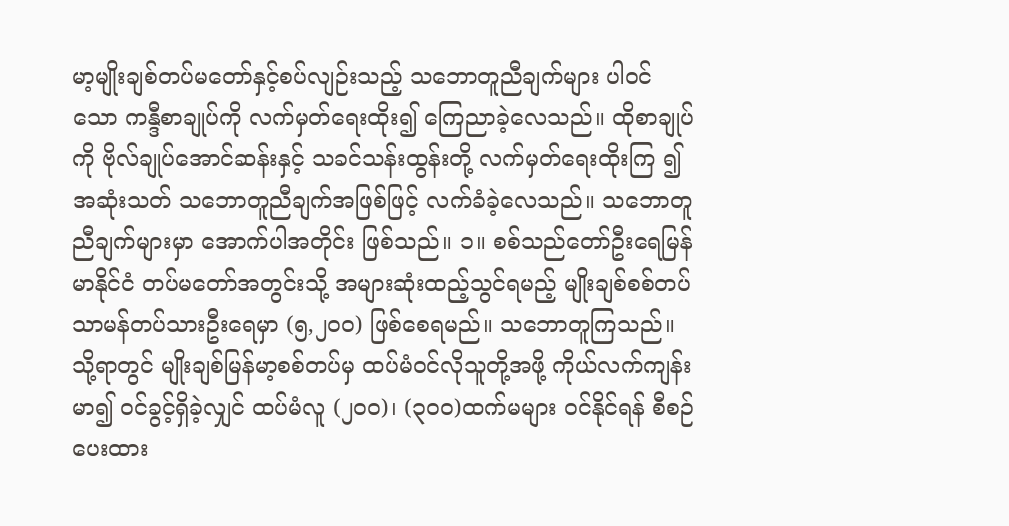မာ့မျိုးချစ်တပ်မတော်နှင့်စပ်လျဉ်းသည့် သဘောတူညီချက်များ ပါဝင်သော ကန္ဒီစာချုပ်ကို လက်မှတ်ရေးထိုး၍ ကြေညာခဲ့လေသည်။ ထိုစာချုပ်ကို ဗိုလ်ချုပ်အောင်ဆန်းနှင့် သခင်သန်းထွန်းတို့ လက်မှတ်ရေးထိုးကြ ၍ အဆုံးသတ် သဘောတူညီချက်အဖြစ်ဖြင့် လက်ခံခဲ့လေသည်။ သဘောတူညီချက်များမှာ အောက်ပါအတိုင်း ဖြစ်သည်။ ၁။ စစ်သည်တော်ဦးရေမြန်မာနိုင်ငံ တပ်မတော်အတွင်းသို့ အများဆုံးထည့်သွင်ရမည့် မျိုးချစ်စစ်တပ် သာမန်တပ်သားဦးရေမှာ (၅,၂၀ဝ) ဖြစ်စေရမည်။ သဘောတူကြသည်။ သို့ရာတွင် မျိုးချစ်မြန်မာ့စစ်တပ်မှ ထပ်မံဝင်လိုသူတို့အဖို့ ကိုယ်လက်ကျန်းမာ၍ ဝင်ခွင့်ရှိခဲ့လျှင် ထပ်မံလူ (၂၀ဝ)၊ (၃၀ဝ)ထက်မများ ဝင်နိုင်ရန် စီစဉ်ပေးထား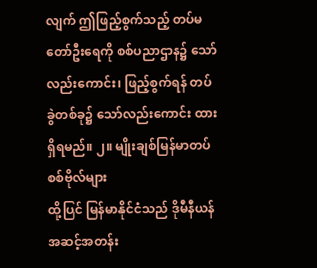လျက် ဤဖြည့်စွက်သည့် တပ်မတော်ဦးရေကို စစ်ပညာဌာန၌ သော်လည်းကောင်း၊ ဖြည့်စွက်ရန် တပ်ခွဲတစ်ခု၌ သော်လည်းကောင်း ထားရှိရမည်။ ၂။ မျိုးချစ်မြန်မာတပ်စစ်ဗိုလ်များ
ထို့ပြင် မြန်မာနိုင်ငံသည် ဒိုမီနီယန်အဆင့်အတန်း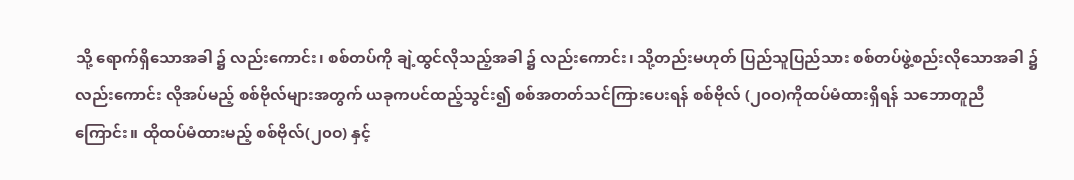သို့ ရောက်ရှိသောအခါ ၌ လည်းကောင်း၊ စစ်တပ်ကို ချဲ့ထွင်လိုသည့်အခါ ၌ လည်းကောင်း၊ သို့တည်းမဟုတ် ပြည်သူပြည်သား စစ်တပ်ဖွဲ့စည်းလိုသောအခါ ၌ လည်းကောင်း လိုအပ်မည့် စစ်ဗိုလ်များအတွက် ယခုကပင်ထည့်သွင်း၍ စစ်အတတ်သင်ကြားပေးရန် စစ်ဗိုလ် (၂၀ဝ)ကိုထပ်မံထားရှိရန် သဘောတူညီကြောင်း။ ထိုထပ်မံထားမည့် စစ်ဗိုလ်(၂၀ဝ) နှင့်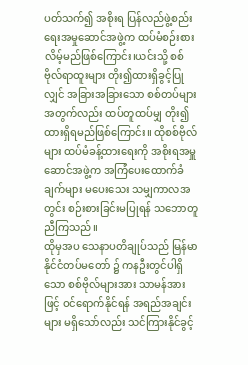ပတ်သက်၍ အစိုးရ ပြန်လည်ဖွဲ့စည်းရေးအမှုဆောင်အဖွဲ့က ထပ်မံစဉ်းစားလိမ့်မည်ဖြစ်ကြောင်း၊ယင်းသို့ စစ်ဗိုလ်ရာထူးများ တိုး၍ထားရှိခွင့်ပြုလျှင် အခြားအခြားသော စစ်တပ်များအတွက်လည်း ထပ်တူထပ်မျှ တိုး၍ ထားရှိရမည်ဖြစ်ကြောင်း။ ထိုစစ်ဗိုလ်များ ထပ်မံခန့်ထားရေးကို အစိုးရအမှူဆောင်အဖွဲ့က အကြံပေးထောက်ခံချက်များ မပေးသေး သမျှကာလအတွင်း စဉ်းစားခြင်းမပြုရန် သဘောတူညီကြသည်။
ထိုမှအပ သေနာပတိချုပ်သည် မြန်မာနိုင်ငံတပ်မတော် ၌ ကနဦးတွင်ပါရှိသော စစ်ဗိုလ်များအား သာမန်အားဖြင့် ဝင်ရောက်နိုင်ရန် အရည်အချင်းများ မရှိသော်လည်း သင်ကြားနိုင်ခွင့်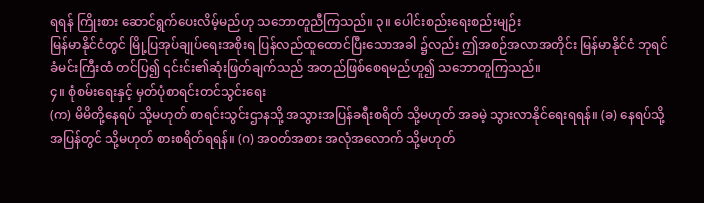ရရန် ကြိုးစား ဆောင်ရွက်ပေးလိမ့်မည်ဟု သဘောတူညီကြသည်။ ၃။ ပေါင်းစည်းရေးစည်းမျဉ်း
မြန်မာနိုင်ငံတွင် မြို့ပြအုပ်ချုပ်ရေးအစိုးရ ပြန်လည်ထူထောင်ပြီးသောအခါ ၌လည်း ဤအစဉ်အလာအတိုင်း မြန်မာနိုင်ငံ ဘုရင်ခံမင်းကြီးထံ တင်ပြ၍ ၎င်းင်း၏ဆုံးဖြတ်ချက်သည် အတည်ဖြစ်စေရမည်ဟူ၍ သဘောတူကြသည်။
၄။ စုံစမ်းရေးနှင့် မှတ်ပုံစာရင်းတင်သွင်းရေး
(က) မိမိတို့နေရပ် သို့မဟုတ် စာရင်းသွင်းဌာနသို့ အသွားအပြန်ခရီးစရိတ် သို့မဟုတ် အခမဲ့ သွားလာနိုင်ရေးရရန်။ (ခ) နေရပ်သို့အပြန်တွင် သို့မဟုတ် စားစရိတ်ရရန်။ (ဂ) အဝတ်အစား အလုံအလောက် သို့မဟုတ်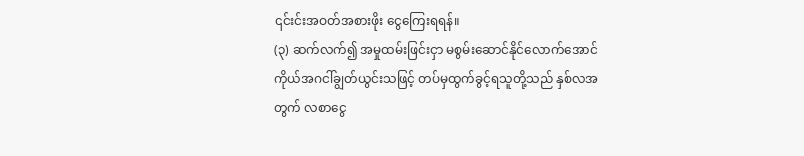၎င်းင်းအဝတ်အစားဖိုး ငွေကြေးရရန်။
(၃) ဆက်လက်၍ အမှုထမ်းဖြင်းငှာ မစွမ်းဆောင်နိုင်လောက်အောင် ကိုယ်အဂငါ်ချွတ်ယွင်းသဖြင့် တပ်မှထွက်ခွင့်ရသူတို့သည် နှစ်လအတွက် လစာငွေ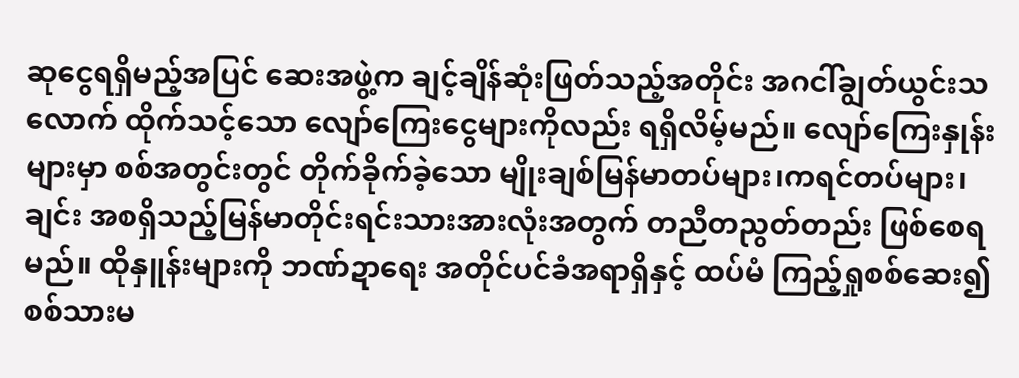ဆုငွေရရှိမည့်အပြင် ဆေးအဖွဲ့က ချင့်ချိန်ဆုံးဖြတ်သည့်အတိုင်း အဂငါ်ချွတ်ယွင်းသလောက် ထိုက်သင့်သော လျော်ကြေးငွေများကိုလည်း ရရှိလိမ့်မည်။ လျော်ကြေးနှုန်းများမှာ စစ်အတွင်းတွင် တိုက်ခိုက်ခဲ့သော မျိုးချစ်မြန်မာတပ်များ၊ကရင်တပ်များ၊ ချင်း အစရှိသည့်မြန်မာတိုင်းရင်းသားအားလုံးအတွက် တညီတညွတ်တည်း ဖြစ်စေရမည်။ ထိုနှူန်းများကို ဘဏ်ဍာရေး အတိုင်ပင်ခံအရာရှိနှင့် ထပ်မံ ကြည့်ရှုစစ်ဆေး၍ စစ်သားမ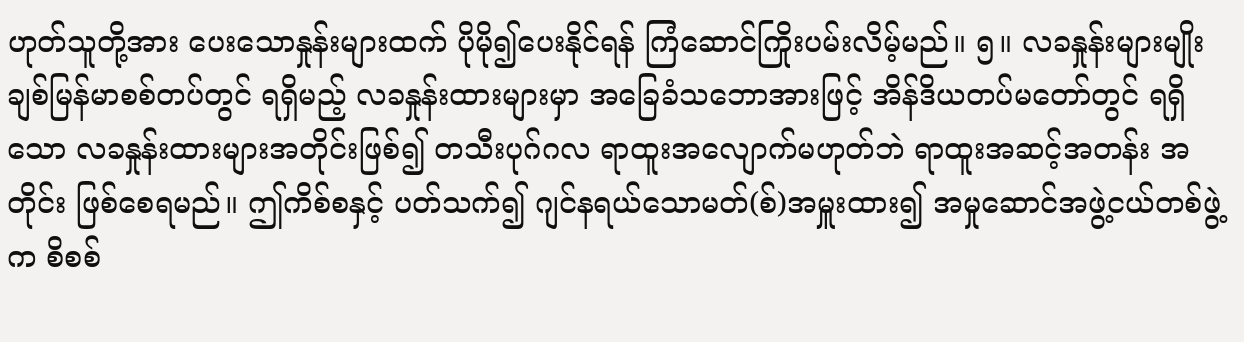ဟုတ်သူတို့အား ပေးသောနှုန်းများထက် ပိုမို၍ပေးနိုင်ရန် ကြံဆောင်ကြိုးပမ်းလိမ့်မည်။ ၅။ လခနှုန်းများမျိုးချစ်မြန်မာစစ်တပ်တွင် ရရှိမည့် လခနှုန်းထားများမှာ အခြေခံသဘောအားဖြင့် အိန်ဒိယတပ်မတော်တွင် ရရှိသော လခနှုန်းထားများအတိုင်းဖြစ်၍ တသီးပုဂ်ဂလ ရာထူးအလျောက်မဟုတ်ဘဲ ရာထူးအဆင့်အတန်း အတိုင်း ဖြစ်စေရမည်။ ဤကိစ်စနှင့် ပတ်သက်၍ ဂျင်နရယ်သောမတ်(စ်)အမှူးထား၍ အမှုဆောင်အဖွဲ့ငယ်တစ်ဖွဲ့က စိစစ်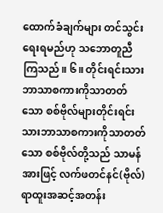ထောက်ခံချက်များ တင်သွင်းရေးရမည်ဟု သဘောတူညီကြသည်။ ၆။ တိုင်းရင်းသားဘာသာစကားကိုသာတတ်သော စစ်ဗိုလ်များတိုင်းရင်းသားဘာသာစကားကိုသာတတ်သော စစ်ဗိုလ်တို့သည် သာမန်အားဖြင့် လက်ဖတင်နင်(ဗိုလ်) ရာထူးအဆင့်အတန်း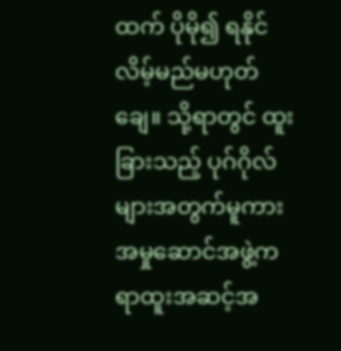ထက် ပိုမို၍ ရနိုင်လိမ့်မည်မဟုတ်ချေ။ သို့ရာတွင် ထူးခြားသည့် ပုဂ်ဂိုလ်များအတွက်မူကား အမှုဆောင်အဖွဲ့က ရာထူးအဆင့်အ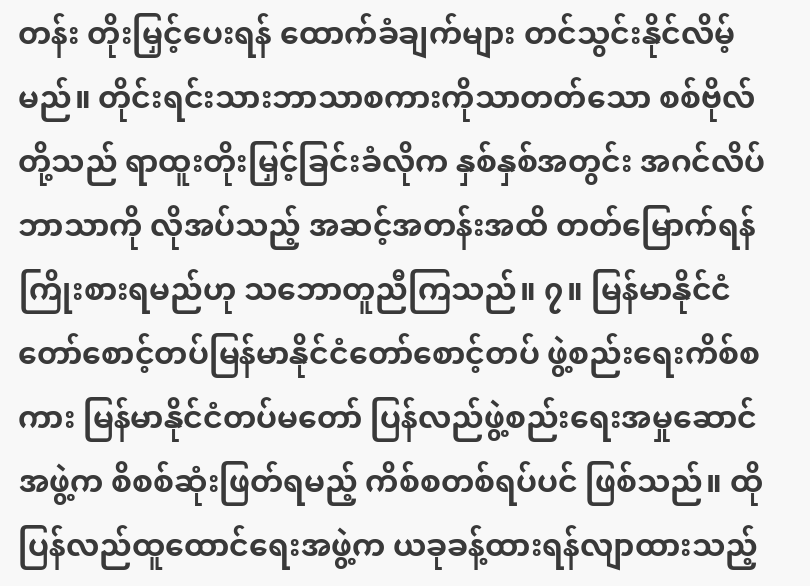တန်း တိုးမြှင့်ပေးရန် ထောက်ခံချက်များ တင်သွင်းနိုင်လိမ့်မည်။ တိုင်းရင်းသားဘာသာစကားကိုသာတတ်သော စစ်ဗိုလ်တို့သည် ရာထူးတိုးမြှင့်ခြင်းခံလိုက နှစ်နှစ်အတွင်း အဂင်လိပ်ဘာသာကို လိုအပ်သည့် အဆင့်အတန်းအထိ တတ်မြောက်ရန် ကြိုးစားရမည်ဟု သဘောတူညီကြသည်။ ၇။ မြန်မာနိုင်ငံတော်စောင့်တပ်မြန်မာနိုင်ငံတော်စောင့်တပ် ဖွဲ့စည်းရေးကိစ်စကား မြန်မာနိုင်ငံတပ်မတော် ပြန်လည်ဖွဲ့စည်းရေးအမှုဆောင်အဖွဲ့က စိစစ်ဆုံးဖြတ်ရမည့် ကိစ်စတစ်ရပ်ပင် ဖြစ်သည်။ ထိုပြန်လည်ထူထောင်ရေးအဖွဲ့က ယခုခန့်ထားရန်လျာထားသည့်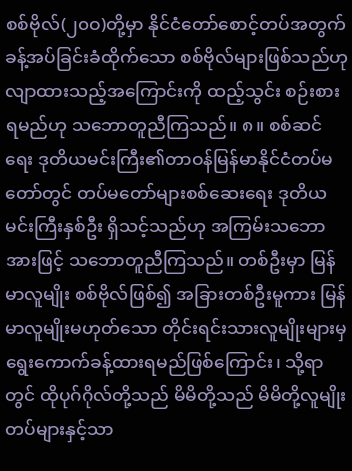စစ်ဗိုလ်(၂၀ဝ)တို့မှာ နိုင်ငံတော်စောင့်တပ်အတွက် ခန့်အပ်ခြင်းခံထိုက်သော စစ်ဗိုလ်များဖြစ်သည်ဟု လျာထားသည့်အကြောင်းကို ထည့်သွင်း စဉ်းစားရမည်ဟု သဘောတူညီကြသည်။ ၈။ စစ်ဆင်ရေး ဒုတိယမင်းကြီး၏တာဝန်မြန်မာနိုင်ငံတပ်မတော်တွင် တပ်မတော်များစစ်ဆေးရေး ဒုတိယမင်းကြီးနှစ်ဦး ရှိသင့်သည်ဟု အကြမ်းသဘောအားဖြင့် သဘောတူညီကြသည်။ တစ်ဦးမှာ မြန်မာလူမျိုး စစ်ဗိုလ်ဖြစ်၍ အခြားတစ်ဦးမူကား မြန်မာလူမျိုးမဟုတ်သော တိုင်းရင်းသားလူမျိုးများမှ ရွေးကောက်ခန့်ထားရမည်ဖြစ်ကြောင်း၊ သို့ရာတွင် ထိုပုဂ်ဂိုလ်တို့သည် မိမိတို့သည် မိမိတို့လူမျိုးတပ်များနှင့်သာ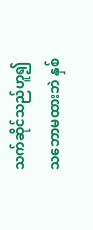သက်ဆိုင်သည်ဟူ၍ သဘောမထားဘဲ နှစ်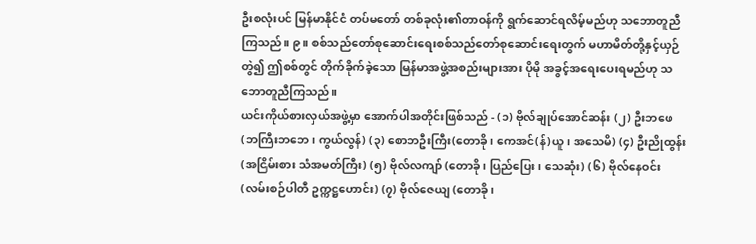ဦးစလုံးပင် မြန်မာနိုင်ငံ တပ်မတော် တစ်ခုလုံး၏တာဝန်ကို ရွက်ဆောင်ရလိမ့်မည်ဟု သဘောတူညီကြသည်။ ၉။ စစ်သည်တော်စုဆောင်းရေးစစ်သည်တော်စုဆောင်းရေးတွက် မဟာမိတ်တို့နှင့်ယှဉ်တွဲ၍ ဤစစ်တွင် တိုက်ခိုက်ခဲ့သော မြန်မာအဖွဲ့အစည်းများအား ပိုမို အခွင့်အရေးပေးရမည်ဟု သဘောတူညီကြသည်။
ယင်းကိုယ်စားလှယ်အဖွဲ့မှာ အောက်ပါအတိုင်းဖြစ်သည် - (၁) ဗိုလ်ချုပ်အောင်ဆန်း (၂) ဦးဘဖေ (ဘကြီးဘဘေ၊ ကွယ်လွန်) (၃) စောဘဦးကြီး(တောခို၊ ကေအင်(န်)ယူ၊ အသေမိ) (၄) ဦးညိုထွန်း (အငြိမ်းစား သံအမတ်ကြီး) (၅) ဗိုလ်လကျာ် (တောခို၊ ပြည်ပြေး၊ သေဆုံး) (၆) ဗိုလ်နေဝင်း(လမ်းစဉ်ပါတီ ဥက္ကဋ္ဌဟောင်း) (၇) ဗိုလ်ဇေယျ (တောခို၊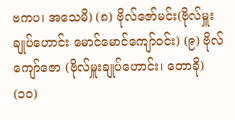ဗကပ၊ အသေမိ) (၈) ဗိုလ်ဇော်မင်း(ဗိုလ်မှူးချုပ်ဟောင်း မောင်မောင်ကျော်ဝင်း) (၉) ဗိုလ်ကျော်ဇော (ဗိုလ်မှူးချုပ်ဟောင်း၊ တောခို) (၁၀)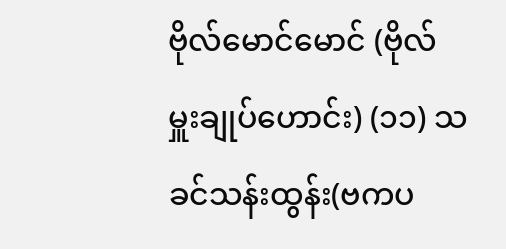ဗိုလ်မောင်မောင် (ဗိုလ်မှူးချုပ်ဟောင်း) (၁၁) သခင်သန်းထွန်း(ဗကပ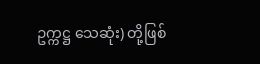ဥက္ကဋ္ဌ သေဆုံး) တို့ဖြစ်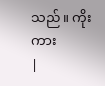သည်။ ကိုးကား
|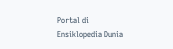Portal di Ensiklopedia Dunia